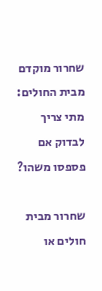שחרור מוקדם מבית החולים: מתי צריך לבדוק אם פספסו משהו?

שחרור מבית חולים או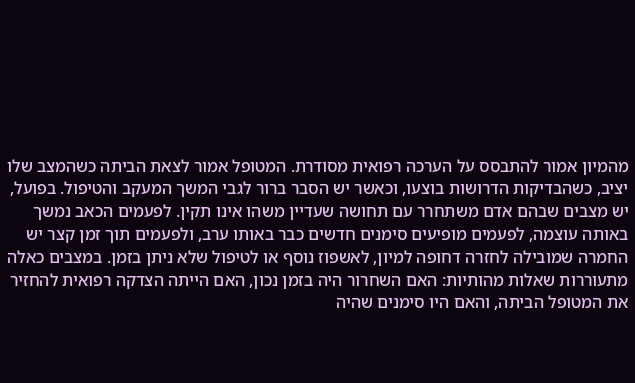מהמיון אמור להתבסס על הערכה רפואית מסודרת. המטופל אמור לצאת הביתה כשהמצב שלו יציב, כשהבדיקות הדרושות בוצעו, וכאשר יש הסבר ברור לגבי המשך המעקב והטיפול. בפועל, יש מצבים שבהם אדם משתחרר עם תחושה שעדיין משהו אינו תקין. לפעמים הכאב נמשך באותה עוצמה, לפעמים מופיעים סימנים חדשים כבר באותו ערב, ולפעמים תוך זמן קצר יש החמרה שמובילה לחזרה דחופה למיון, לאשפוז נוסף או לטיפול שלא ניתן בזמן. במצבים כאלה מתעוררות שאלות מהותיות: האם השחרור היה בזמן נכון, האם הייתה הצדקה רפואית להחזיר את המטופל הביתה, והאם היו סימנים שהיה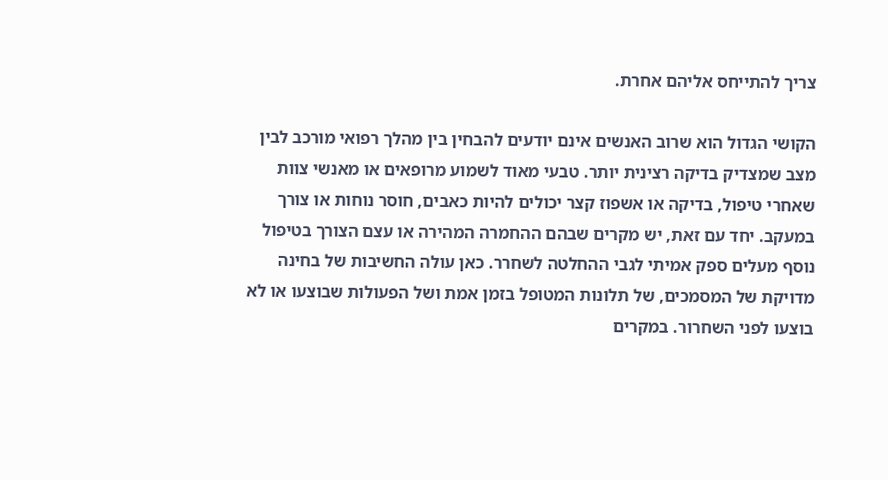צריך להתייחס אליהם אחרת.

הקושי הגדול הוא שרוב האנשים אינם יודעים להבחין בין מהלך רפואי מורכב לבין מצב שמצדיק בדיקה רצינית יותר. טבעי מאוד לשמוע מרופאים או מאנשי צוות שאחרי טיפול, בדיקה או אשפוז קצר יכולים להיות כאבים, חוסר נוחות או צורך במעקב. יחד עם זאת, יש מקרים שבהם ההחמרה המהירה או עצם הצורך בטיפול נוסף מעלים ספק אמיתי לגבי ההחלטה לשחרר. כאן עולה החשיבות של בחינה מדויקת של המסמכים, של תלונות המטופל בזמן אמת ושל הפעולות שבוצעו או לא בוצעו לפני השחרור. במקרים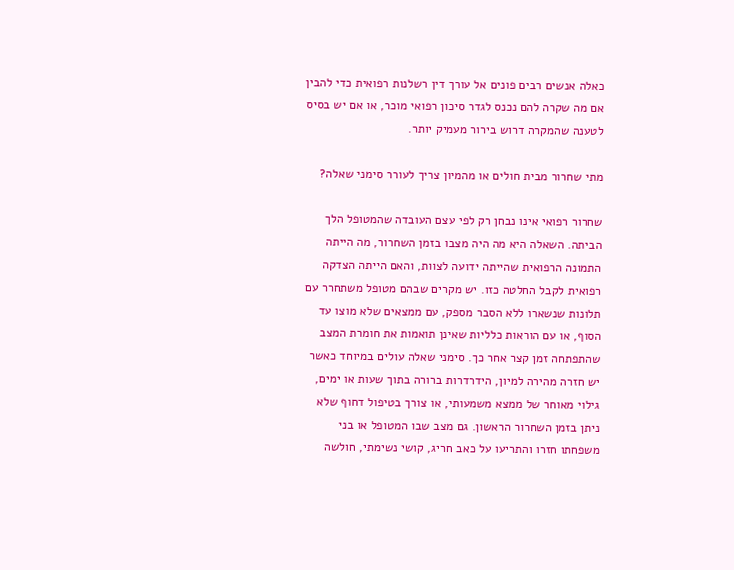כאלה אנשים רבים פונים אל עורך דין רשלנות רפואית כדי להבין אם מה שקרה להם נכנס לגדר סיכון רפואי מוכר, או אם יש בסיס לטענה שהמקרה דרוש בירור מעמיק יותר.

מתי שחרור מבית חולים או מהמיון צריך לעורר סימני שאלה?

שחרור רפואי אינו נבחן רק לפי עצם העובדה שהמטופל הלך הביתה. השאלה היא מה היה מצבו בזמן השחרור, מה הייתה התמונה הרפואית שהייתה ידועה לצוות, והאם הייתה הצדקה רפואית לקבל החלטה כזו. יש מקרים שבהם מטופל משתחרר עם תלונות שנשארו ללא הסבר מספק, עם ממצאים שלא מוצו עד הסוף, או עם הוראות כלליות שאינן תואמות את חומרת המצב שהתפתחה זמן קצר אחר כך. סימני שאלה עולים במיוחד כאשר יש חזרה מהירה למיון, הידרדרות ברורה בתוך שעות או ימים, גילוי מאוחר של ממצא משמעותי, או צורך בטיפול דחוף שלא ניתן בזמן השחרור הראשון. גם מצב שבו המטופל או בני משפחתו חזרו והתריעו על כאב חריג, קושי נשימתי, חולשה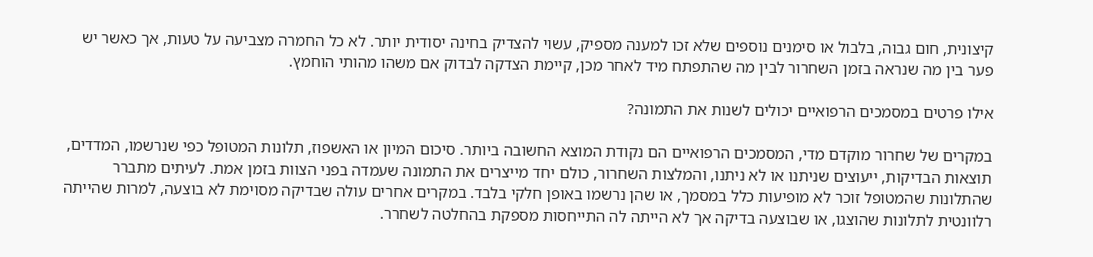קיצונית, חום גבוה, בלבול או סימנים נוספים שלא זכו למענה מספיק, עשוי להצדיק בחינה יסודית יותר. לא כל החמרה מצביעה על טעות, אך כאשר יש פער בין מה שנראה בזמן השחרור לבין מה שהתפתח מיד לאחר מכן, קיימת הצדקה לבדוק אם משהו מהותי הוחמץ.

אילו פרטים במסמכים הרפואיים יכולים לשנות את התמונה?

במקרים של שחרור מוקדם מדי, המסמכים הרפואיים הם נקודת המוצא החשובה ביותר. סיכום המיון או האשפוז, תלונות המטופל כפי שנרשמו, המדדים, תוצאות הבדיקות, ייעוצים שניתנו או לא ניתנו, והמלצות השחרור, כולם יחד מייצרים את התמונה שעמדה בפני הצוות בזמן אמת. לעיתים מתברר שהתלונות שהמטופל זוכר לא מופיעות כלל במסמך, או שהן נרשמו באופן חלקי בלבד. במקרים אחרים עולה שבדיקה מסוימת לא בוצעה, למרות שהייתה רלוונטית לתלונות שהוצגו, או שבוצעה בדיקה אך לא הייתה לה התייחסות מספקת בהחלטה לשחרר.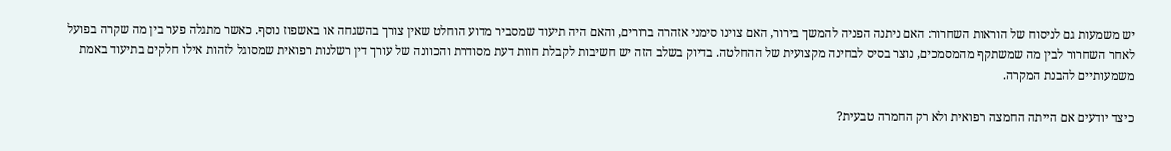יש משמעות גם לניסוח של הוראות השחרור: האם ניתנה הפניה להמשך בירור, האם צוינו סימני אזהרה ברורים, והאם היה תיעוד שמסביר מדוע הוחלט שאין צורך בהשגחה או באשפוז נוסף. כאשר מתגלה פער בין מה שקרה בפועל לאחר השחרור לבין מה שמשתקף מהמסמכים, נוצר בסיס לבחינה מקצועית של ההחלטה. בדיוק בשלב הזה יש חשיבות לקבלת חוות דעת מסודרת והכוונה של עורך דין רשלנות רפואית שמסוגל לזהות אילו חלקים בתיעוד באמת משמעותיים להבנת המקרה.

כיצד יודעים אם הייתה החמצה רפואית ולא רק החמרה טבעית?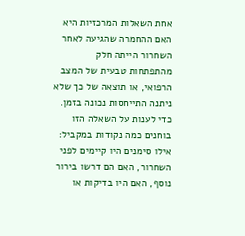אחת השאלות המרכזיות היא האם ההחמרה שהגיעה לאחר השחרור הייתה חלק מהתפתחות טבעית של המצב הרפואי, או תוצאה של כך שלא ניתנה התייחסות נכונה בזמן. כדי לענות על השאלה הזו בוחנים כמה נקודות במקביל: אילו סימנים היו קיימים לפני השחרור, האם הם דרשו בירור נוסף, האם היו בדיקות או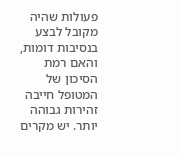פעולות שהיה מקובל לבצע בנסיבות דומות, והאם רמת הסיכון של המטופל חייבה זהירות גבוהה יותר. יש מקרים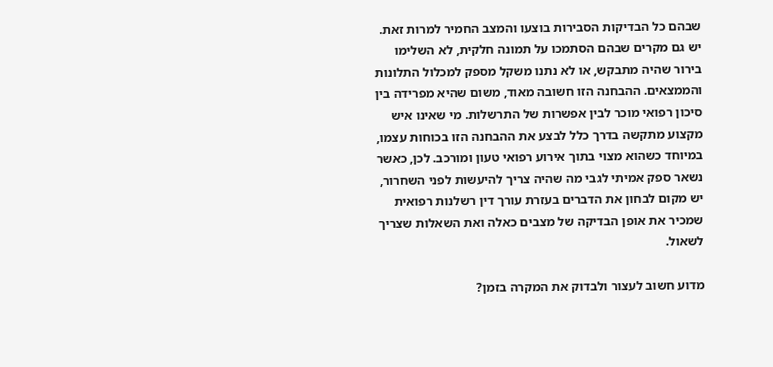שבהם כל הבדיקות הסבירות בוצעו והמצב החמיר למרות זאת. יש גם מקרים שבהם הסתמכו על תמונה חלקית, לא השלימו בירור שהיה מתבקש, או לא נתנו משקל מספק למכלול התלונות והממצאים. ההבחנה הזו חשובה מאוד, משום שהיא מפרידה בין סיכון רפואי מוכר לבין אפשרות של התרשלות. מי שאינו איש מקצוע מתקשה בדרך כלל לבצע את ההבחנה הזו בכוחות עצמו, במיוחד כשהוא מצוי בתוך אירוע רפואי טעון ומורכב. לכן, כאשר נשאר ספק אמיתי לגבי מה שהיה צריך להיעשות לפני השחרור, יש מקום לבחון את הדברים בעזרת עורך דין רשלנות רפואית שמכיר את אופן הבדיקה של מצבים כאלה ואת השאלות שצריך לשאול.

מדוע חשוב לעצור ולבדוק את המקרה בזמן?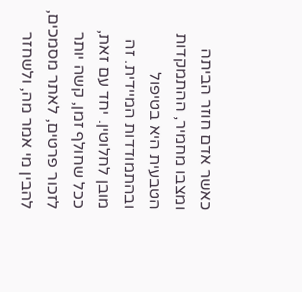כאשר אדם חוזר הביתה ומצבו מחמיר, ההתמקדות הטבעית היא בטיפול ובהתמודדות המיידית. זה מובן לחלוטין. יחד עם זאת, ככל שחולף זמן, קשה יותר לזכור פרטים, לאתר מסמכים, להבין מי אמר מה, ולשחזר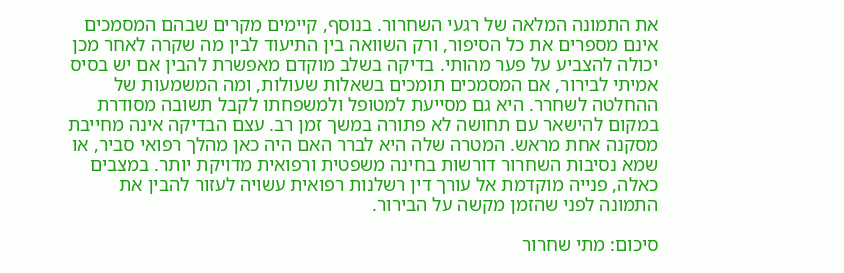את התמונה המלאה של רגעי השחרור. בנוסף, קיימים מקרים שבהם המסמכים אינם מספרים את כל הסיפור, ורק השוואה בין התיעוד לבין מה שקרה לאחר מכן יכולה להצביע על פער מהותי. בדיקה בשלב מוקדם מאפשרת להבין אם יש בסיס אמיתי לבירור, אם המסמכים תומכים בשאלות שעולות, ומה המשמעות של ההחלטה לשחרר. היא גם מסייעת למטופל ולמשפחתו לקבל תשובה מסודרת במקום להישאר עם תחושה לא פתורה במשך זמן רב. עצם הבדיקה אינה מחייבת מסקנה אחת מראש. המטרה שלה היא לברר האם היה כאן מהלך רפואי סביר, או שמא נסיבות השחרור דורשות בחינה משפטית ורפואית מדויקת יותר. במצבים כאלה, פנייה מוקדמת אל עורך דין רשלנות רפואית עשויה לעזור להבין את התמונה לפני שהזמן מקשה על הבירור.

סיכום: מתי שחרור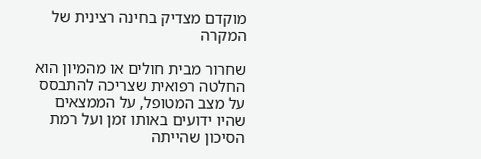מוקדם מצדיק בחינה רצינית של המקרה

שחרור מבית חולים או מהמיון הוא החלטה רפואית שצריכה להתבסס על מצב המטופל, על הממצאים שהיו ידועים באותו זמן ועל רמת הסיכון שהייתה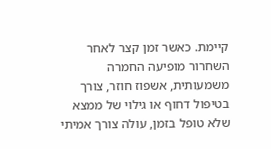קיימת. כאשר זמן קצר לאחר השחרור מופיעה החמרה משמעותית, אשפוז חוזר, צורך בטיפול דחוף או גילוי של ממצא שלא טופל בזמן, עולה צורך אמיתי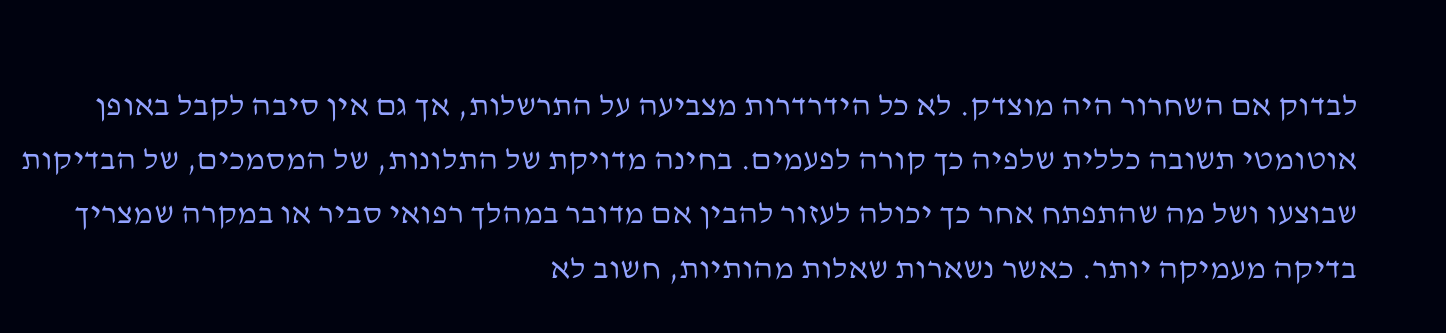לבדוק אם השחרור היה מוצדק. לא כל הידרדרות מצביעה על התרשלות, אך גם אין סיבה לקבל באופן אוטומטי תשובה כללית שלפיה כך קורה לפעמים. בחינה מדויקת של התלונות, של המסמכים, של הבדיקות שבוצעו ושל מה שהתפתח אחר כך יכולה לעזור להבין אם מדובר במהלך רפואי סביר או במקרה שמצריך בדיקה מעמיקה יותר. כאשר נשארות שאלות מהותיות, חשוב לא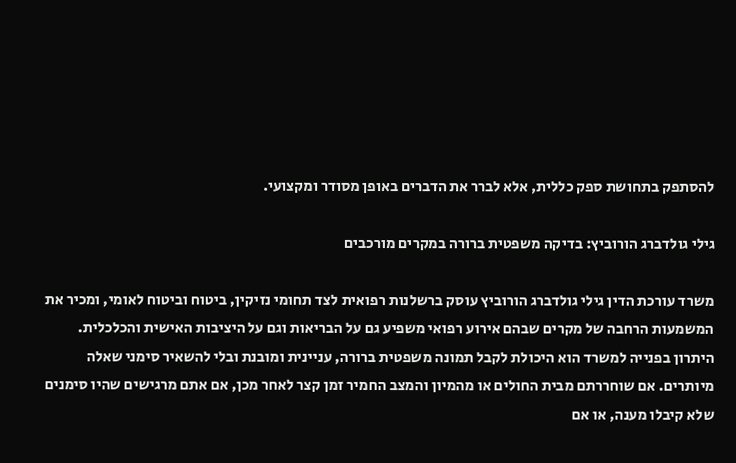להסתפק בתחושת ספק כללית, אלא לברר את הדברים באופן מסודר ומקצועי.

גילי גולדברג הורוביץ: בדיקה משפטית ברורה במקרים מורכבים

משרד עורכת הדין גילי גולדברג הורוביץ עוסק ברשלנות רפואית לצד תחומי נזיקין, ביטוח וביטוח לאומי, ומכיר את המשמעות הרחבה של מקרים שבהם אירוע רפואי משפיע גם על הבריאות וגם על היציבות האישית והכלכלית. היתרון בפנייה למשרד הוא היכולת לקבל תמונה משפטית ברורה, עניינית ומובנת ובלי להשאיר סימני שאלה מיותרים. אם שוחררתם מבית החולים או מהמיון והמצב החמיר זמן קצר לאחר מכן, אם אתם מרגישים שהיו סימנים שלא קיבלו מענה, או אם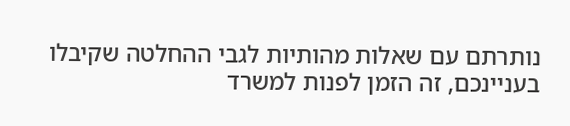נותרתם עם שאלות מהותיות לגבי ההחלטה שקיבלו בעניינכם, זה הזמן לפנות למשרד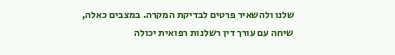שלנו ולהשאיר פרטים לבדיקת המקרה. במצבים כאלה, שיחה עם עורך דין רשלנות רפואית יכולה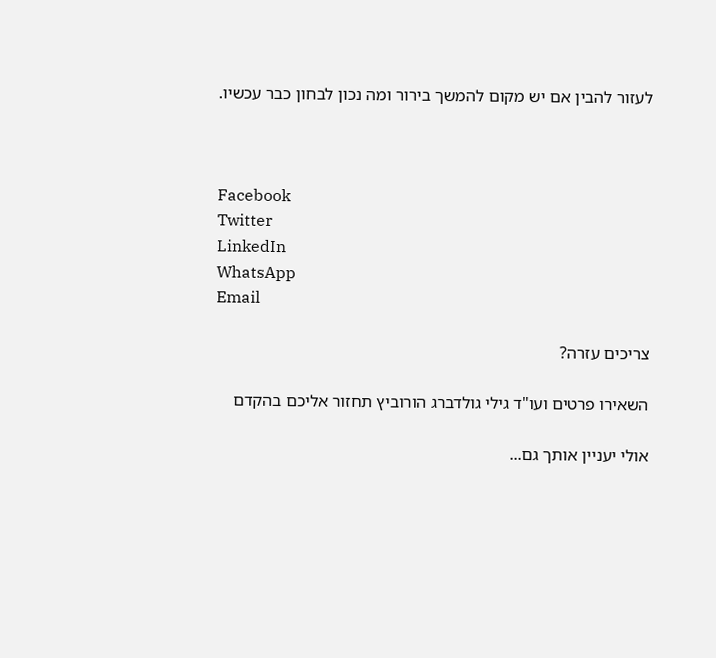לעזור להבין אם יש מקום להמשך בירור ומה נכון לבחון כבר עכשיו.



Facebook
Twitter
LinkedIn
WhatsApp
Email

צריכים עזרה?

השאירו פרטים ועו"ד גילי גולדברג הורוביץ תחזור אליכם בהקדם

אולי יעניין אותך גם...